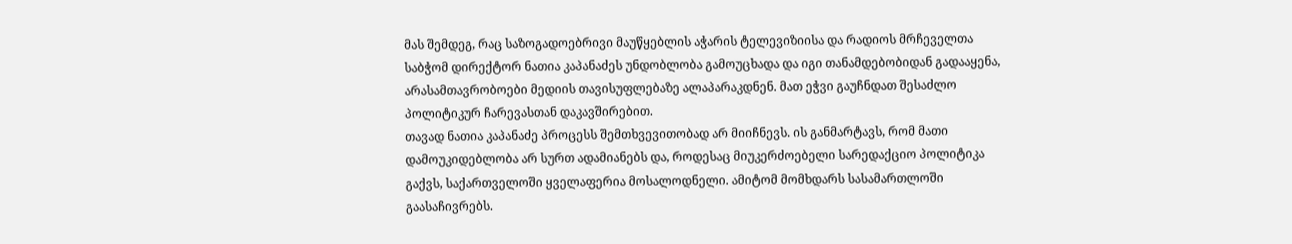მას შემდეგ, რაც საზოგადოებრივი მაუწყებლის აჭარის ტელევიზიისა და რადიოს მრჩეველთა საბჭომ დირექტორ ნათია კაპანაძეს უნდობლობა გამოუცხადა და იგი თანამდებობიდან გადააყენა, არასამთავრობოები მედიის თავისუფლებაზე ალაპარაკდნენ. მათ ეჭვი გაუჩნდათ შესაძლო პოლიტიკურ ჩარევასთან დაკავშირებით.
თავად ნათია კაპანაძე პროცესს შემთხვევითობად არ მიიჩნევს. ის განმარტავს, რომ მათი დამოუკიდებლობა არ სურთ ადამიანებს და, როდესაც მიუკერძოებელი სარედაქციო პოლიტიკა გაქვს, საქართველოში ყველაფერია მოსალოდნელი. ამიტომ მომხდარს სასამართლოში გაასაჩივრებს.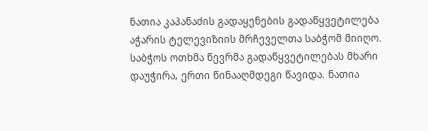ნათია კაპანაძის გადაყენების გადაწყვეტილება აჭარის ტელევიზიის მრჩეველთა საბჭომ მიიღო. საბჭოს ოთხმა წევრმა გადაწყვეტილებას მხარი დაუჭირა, ერთი წინააღმდეგი წავიდა. ნათია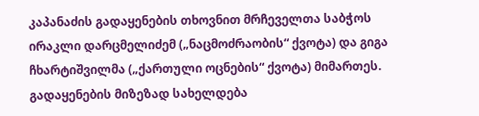კაპანაძის გადაყენების თხოვნით მრჩეველთა საბჭოს ირაკლი დარცმელიძემ („ნაცმოძრაობის“ ქვოტა) და გიგა ჩხარტიშვილმა („ქართული ოცნების“ ქვოტა) მიმართეს. გადაყენების მიზეზად სახელდება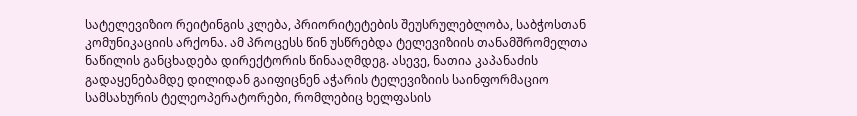სატელევიზიო რეიტინგის კლება, პრიორიტეტების შეუსრულებლობა, საბჭოსთან კომუნიკაციის არქონა. ამ პროცესს წინ უსწრებდა ტელევიზიის თანამშრომელთა ნაწილის განცხადება დირექტორის წინააღმდეგ. ასევე, ნათია კაპანაძის გადაყენებამდე დილიდან გაიფიცნენ აჭარის ტელევიზიის საინფორმაციო სამსახურის ტელეოპერატორები, რომლებიც ხელფასის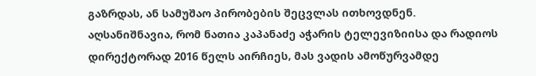გაზრდას, ან სამუშაო პირობების შეცვლას ითხოვდნენ.
აღსანიშნავია, რომ ნათია კაპანაძე აჭარის ტელევიზიისა და რადიოს დირექტორად 2016 წელს აირჩიეს, მას ვადის ამოწურვამდე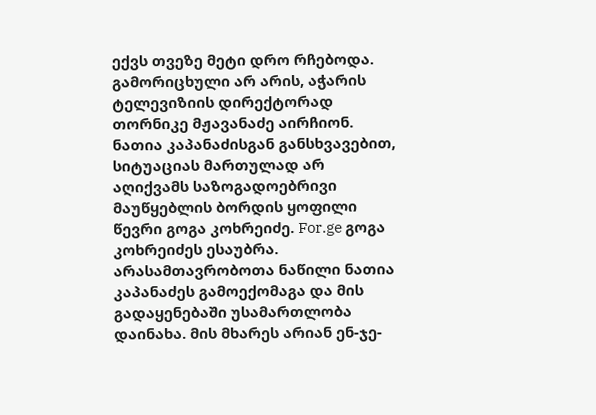ექვს თვეზე მეტი დრო რჩებოდა. გამორიცხული არ არის, აჭარის ტელევიზიის დირექტორად თორნიკე მჟავანაძე აირჩიონ.
ნათია კაპანაძისგან განსხვავებით, სიტუაციას მართულად არ აღიქვამს საზოგადოებრივი მაუწყებლის ბორდის ყოფილი წევრი გოგა კოხრეიძე. For.ge გოგა კოხრეიძეს ესაუბრა.
არასამთავრობოთა ნაწილი ნათია კაპანაძეს გამოექომაგა და მის გადაყენებაში უსამართლობა დაინახა. მის მხარეს არიან ენ-ჯე-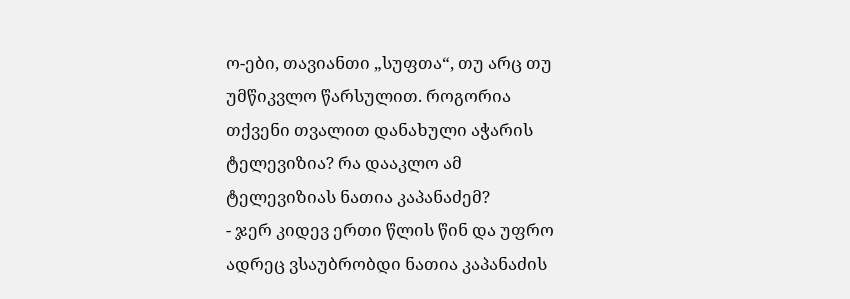ო-ები, თავიანთი „სუფთა“, თუ არც თუ უმწიკვლო წარსულით. როგორია თქვენი თვალით დანახული აჭარის ტელევიზია? რა დააკლო ამ ტელევიზიას ნათია კაპანაძემ?
- ჯერ კიდევ ერთი წლის წინ და უფრო ადრეც ვსაუბრობდი ნათია კაპანაძის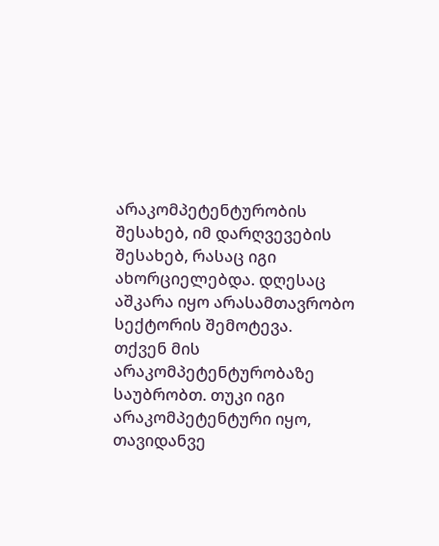არაკომპეტენტურობის შესახებ, იმ დარღვევების შესახებ, რასაც იგი ახორციელებდა. დღესაც აშკარა იყო არასამთავრობო სექტორის შემოტევა.
თქვენ მის არაკომპეტენტურობაზე საუბრობთ. თუკი იგი არაკომპეტენტური იყო, თავიდანვე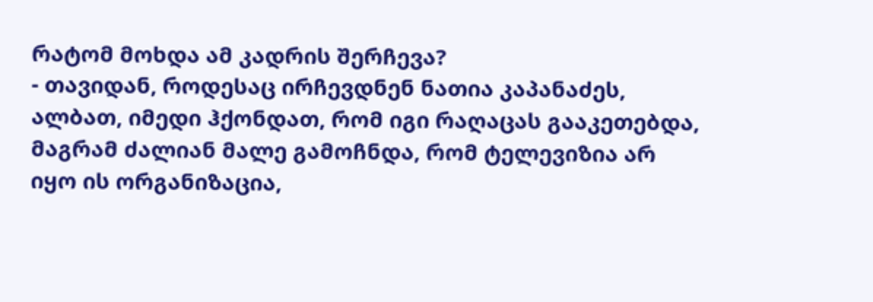რატომ მოხდა ამ კადრის შერჩევა?
- თავიდან, როდესაც ირჩევდნენ ნათია კაპანაძეს, ალბათ, იმედი ჰქონდათ, რომ იგი რაღაცას გააკეთებდა, მაგრამ ძალიან მალე გამოჩნდა, რომ ტელევიზია არ იყო ის ორგანიზაცია,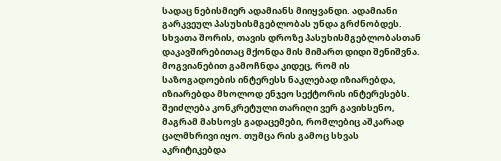სადაც ნებისმიერ ადამიანს მიიყვანდი. ადამიანი გარკვეულ პასუხისმგებლობას უნდა გრძნობდეს. სხვათა შორის, თავის დროზე პასუხისმგებლობასთან დაკავშირებითაც მქონდა მის მიმართ დიდი შენიშვნა. მოგვიანებით გამოჩნდა კიდეც, რომ ის საზოგადოების ინტერესს ნაკლებად იზიარებდა, იზიარებდა მხოლოდ ენჯეო სექტორის ინტერესებს. შეიძლება კონკრეტული თარიღი ვერ გავიხსენო, მაგრამ მახსოვს გადაცემები, რომლებიც აშკარად ცალმხრივი იყო. თუმცა რის გამოც სხვას აკრიტიკებდა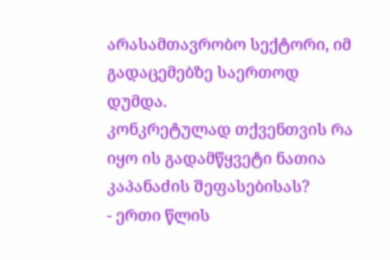არასამთავრობო სექტორი, იმ გადაცემებზე საერთოდ დუმდა.
კონკრეტულად თქვენთვის რა იყო ის გადამწყვეტი ნათია კაპანაძის შეფასებისას?
- ერთი წლის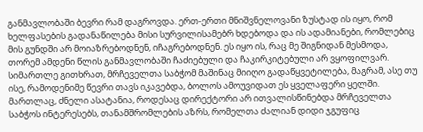განმავლობაში ბევრი რამ დაგროვდა. ერთ-ერთი მნიშვნელოვანი ზუსტად ის იყო, რომ ხელფასების გადანაწილება მისი სურვილისამებრ ხდებოდა და ის ადამიანები, რომლებიც მის გუნდში არ მოიაზრებოდნენ, იჩაგრებოდნენ. ეს იყო ის, რაც მე შიგნიდან მესმოდა, თორემ ამდენი წლის განმავლობაში ჩაძიებული და ჩაკირკიტებული არ ვყოფილვარ. სიმართლე გითხრათ, მრჩეველთა საბჭომ მაშინაც მიიღო გადაწყვეტილება, მაგრამ, ასე თუ ისე, რამოდენიმე წევრი თავს იკავებდა, ბოლოს ამოუვიდათ ეს ყველაფერი ყელში. მართლაც, ძნელი ასატანია, როდესაც დირექტორი არ ითვალისწინებდა მრჩეველთა საბჭოს ინტერესებს, თანამშრომლების აზრს, რომელთა ძალიან დიდი ჯგუფიც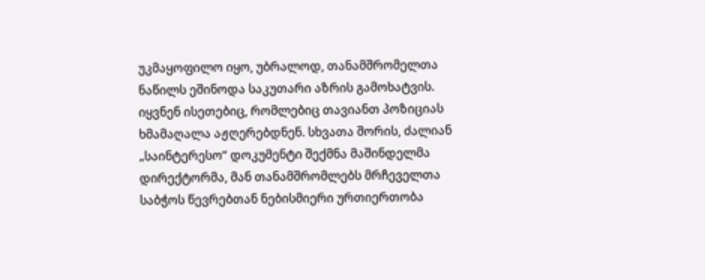უკმაყოფილო იყო, უბრალოდ, თანამშრომელთა ნაწილს ეშინოდა საკუთარი აზრის გამოხატვის. იყვნენ ისეთებიც, რომლებიც თავიანთ პოზიციას ხმამაღალა აჟღერებდნენ. სხვათა შორის, ძალიან „საინტერესო“ დოკუმენტი შექმნა მაშინდელმა დირექტორმა, მან თანამშრომლებს მრჩეველთა საბჭოს წევრებთან ნებისმიერი ურთიერთობა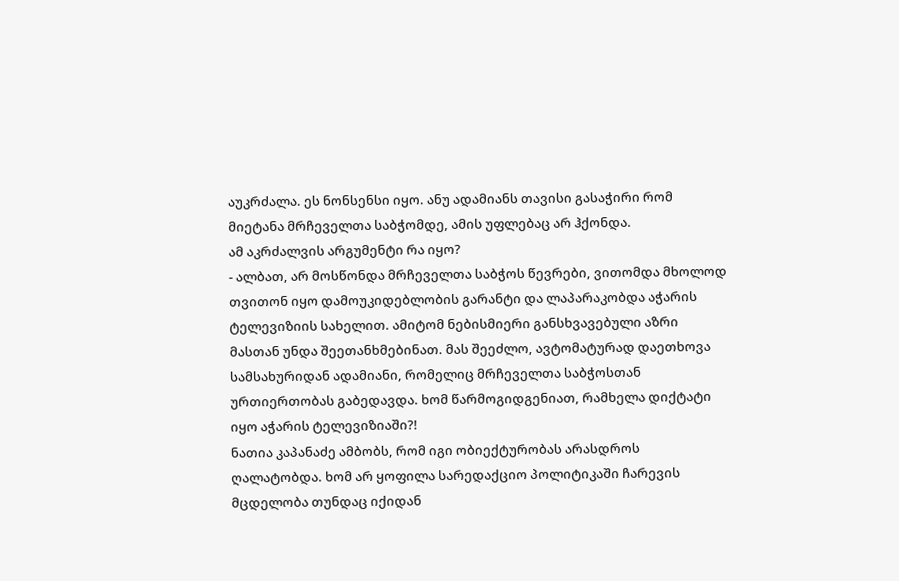აუკრძალა. ეს ნონსენსი იყო. ანუ ადამიანს თავისი გასაჭირი რომ მიეტანა მრჩეველთა საბჭომდე, ამის უფლებაც არ ჰქონდა.
ამ აკრძალვის არგუმენტი რა იყო?
- ალბათ, არ მოსწონდა მრჩეველთა საბჭოს წევრები, ვითომდა მხოლოდ თვითონ იყო დამოუკიდებლობის გარანტი და ლაპარაკობდა აჭარის ტელევიზიის სახელით. ამიტომ ნებისმიერი განსხვავებული აზრი მასთან უნდა შეეთანხმებინათ. მას შეეძლო, ავტომატურად დაეთხოვა სამსახურიდან ადამიანი, რომელიც მრჩეველთა საბჭოსთან ურთიერთობას გაბედავდა. ხომ წარმოგიდგენიათ, რამხელა დიქტატი იყო აჭარის ტელევიზიაში?!
ნათია კაპანაძე ამბობს, რომ იგი ობიექტურობას არასდროს ღალატობდა. ხომ არ ყოფილა სარედაქციო პოლიტიკაში ჩარევის მცდელობა თუნდაც იქიდან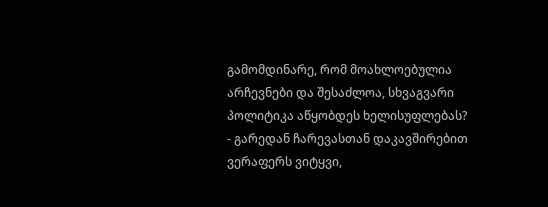გამომდინარე, რომ მოახლოებულია არჩევნები და შესაძლოა, სხვაგვარი პოლიტიკა აწყობდეს ხელისუფლებას?
- გარედან ჩარევასთან დაკავშირებით ვერაფერს ვიტყვი,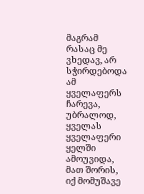მაგრამ რასაც მე ვხედავ, არ სჭირდებოდა ამ ყველაფერს ჩარევა, უბრალოდ, ყველას ყველაფერი ყელში ამოუვიდა, მათ შორის, იქ მომუშავე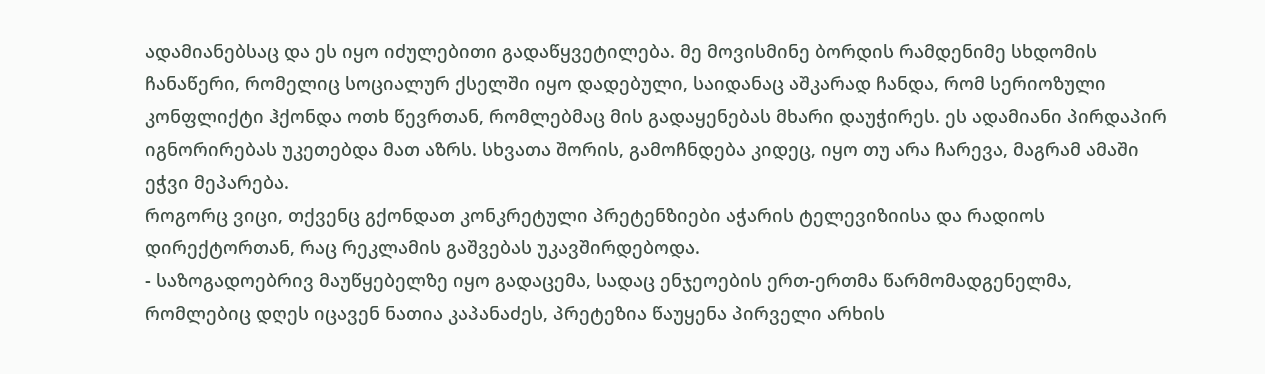ადამიანებსაც და ეს იყო იძულებითი გადაწყვეტილება. მე მოვისმინე ბორდის რამდენიმე სხდომის ჩანაწერი, რომელიც სოციალურ ქსელში იყო დადებული, საიდანაც აშკარად ჩანდა, რომ სერიოზული კონფლიქტი ჰქონდა ოთხ წევრთან, რომლებმაც მის გადაყენებას მხარი დაუჭირეს. ეს ადამიანი პირდაპირ იგნორირებას უკეთებდა მათ აზრს. სხვათა შორის, გამოჩნდება კიდეც, იყო თუ არა ჩარევა, მაგრამ ამაში ეჭვი მეპარება.
როგორც ვიცი, თქვენც გქონდათ კონკრეტული პრეტენზიები აჭარის ტელევიზიისა და რადიოს დირექტორთან, რაც რეკლამის გაშვებას უკავშირდებოდა.
- საზოგადოებრივ მაუწყებელზე იყო გადაცემა, სადაც ენჯეოების ერთ-ერთმა წარმომადგენელმა, რომლებიც დღეს იცავენ ნათია კაპანაძეს, პრეტეზია წაუყენა პირველი არხის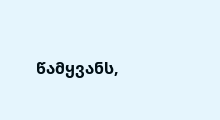წამყვანს,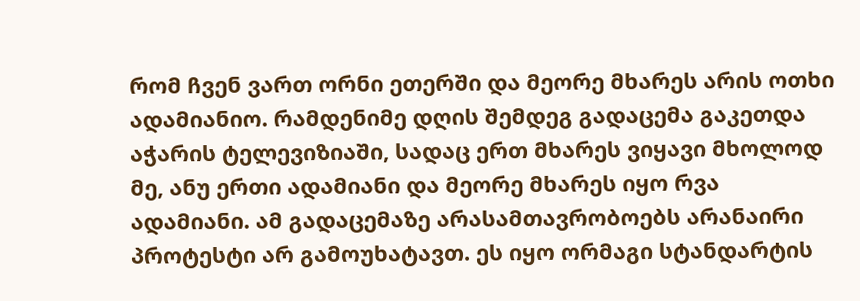რომ ჩვენ ვართ ორნი ეთერში და მეორე მხარეს არის ოთხი ადამიანიო. რამდენიმე დღის შემდეგ გადაცემა გაკეთდა აჭარის ტელევიზიაში, სადაც ერთ მხარეს ვიყავი მხოლოდ მე, ანუ ერთი ადამიანი და მეორე მხარეს იყო რვა ადამიანი. ამ გადაცემაზე არასამთავრობოებს არანაირი პროტესტი არ გამოუხატავთ. ეს იყო ორმაგი სტანდარტის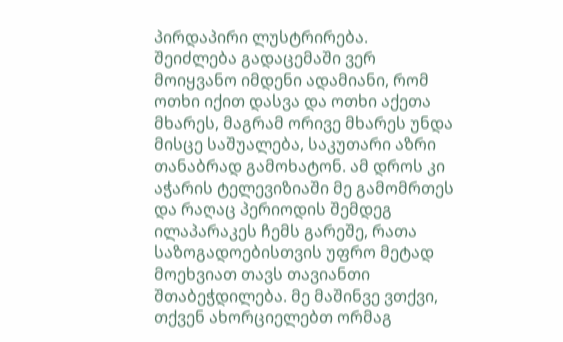პირდაპირი ლუსტრირება. შეიძლება გადაცემაში ვერ მოიყვანო იმდენი ადამიანი, რომ ოთხი იქით დასვა და ოთხი აქეთა მხარეს, მაგრამ ორივე მხარეს უნდა მისცე საშუალება, საკუთარი აზრი თანაბრად გამოხატონ. ამ დროს კი აჭარის ტელევიზიაში მე გამომრთეს და რაღაც პერიოდის შემდეგ ილაპარაკეს ჩემს გარეშე, რათა საზოგადოებისთვის უფრო მეტად მოეხვიათ თავს თავიანთი შთაბეჭდილება. მე მაშინვე ვთქვი, თქვენ ახორციელებთ ორმაგ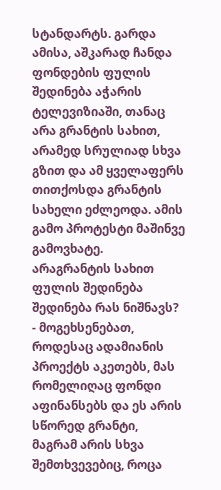სტანდარტს. გარდა ამისა, აშკარად ჩანდა ფონდების ფულის შედინება აჭარის ტელევიზიაში, თანაც არა გრანტის სახით, არამედ სრულიად სხვა გზით და ამ ყველაფერს თითქოსდა გრანტის სახელი ეძლეოდა. ამის გამო პროტესტი მაშინვე გამოვხატე.
არაგრანტის სახით ფულის შედინება შედინება რას ნიშნავს?
- მოგეხსენებათ, როდესაც ადამიანის პროექტს აკეთებს, მას რომელიღაც ფონდი აფინანსებს და ეს არის სწორედ გრანტი, მაგრამ არის სხვა შემთხვევებიც, როცა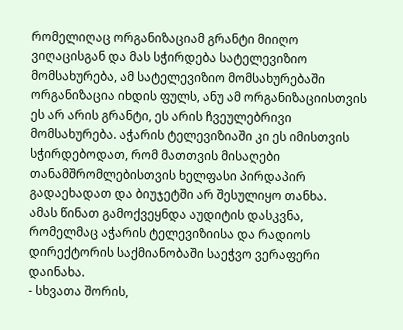რომელიღაც ორგანიზაციამ გრანტი მიიღო ვიღაცისგან და მას სჭირდება სატელევიზიო მომსახურება, ამ სატელევიზიო მომსახურებაში ორგანიზაცია იხდის ფულს, ანუ ამ ორგანიზაციისთვის ეს არ არის გრანტი, ეს არის ჩვეულებრივი მომსახურება. აჭარის ტელევიზიაში კი ეს იმისთვის სჭირდებოდათ, რომ მათთვის მისაღები თანამშრომლებისთვის ხელფასი პირდაპირ გადაეხადათ და ბიუჯეტში არ შესულიყო თანხა.
ამას წინათ გამოქვეყნდა აუდიტის დასკვნა, რომელმაც აჭარის ტელევიზიისა და რადიოს დირექტორის საქმიანობაში საეჭვო ვერაფერი დაინახა.
- სხვათა შორის,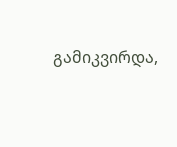გამიკვირდა,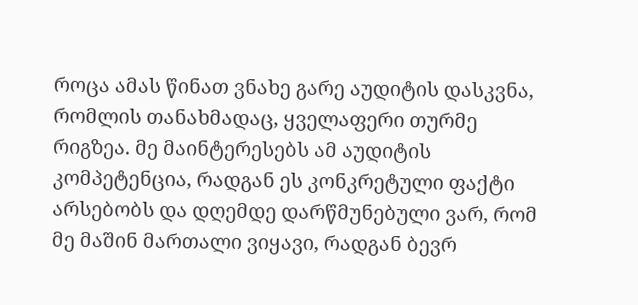როცა ამას წინათ ვნახე გარე აუდიტის დასკვნა, რომლის თანახმადაც, ყველაფერი თურმე რიგზეა. მე მაინტერესებს ამ აუდიტის კომპეტენცია, რადგან ეს კონკრეტული ფაქტი არსებობს და დღემდე დარწმუნებული ვარ, რომ მე მაშინ მართალი ვიყავი, რადგან ბევრ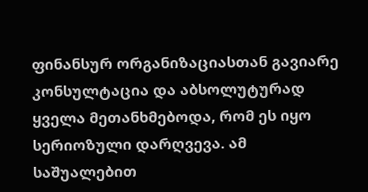ფინანსურ ორგანიზაციასთან გავიარე კონსულტაცია და აბსოლუტურად ყველა მეთანხმებოდა, რომ ეს იყო სერიოზული დარღვევა. ამ საშუალებით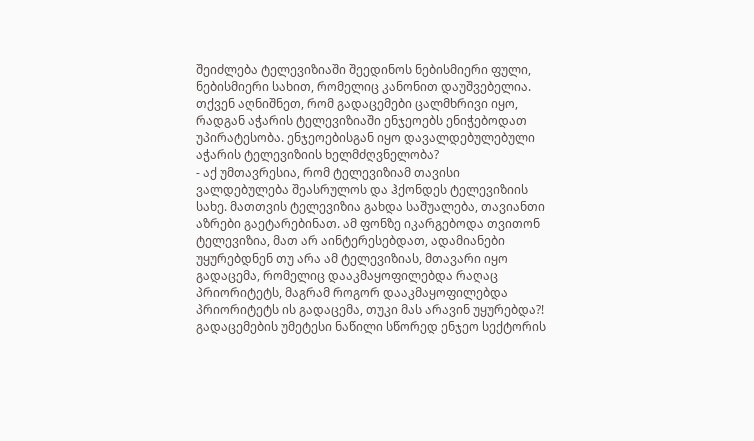შეიძლება ტელევიზიაში შეედინოს ნებისმიერი ფული, ნებისმიერი სახით, რომელიც კანონით დაუშვებელია.
თქვენ აღნიშნეთ, რომ გადაცემები ცალმხრივი იყო, რადგან აჭარის ტელევიზიაში ენჯეოებს ენიჭებოდათ უპირატესობა. ენჯეოებისგან იყო დავალდებულებული აჭარის ტელევიზიის ხელმძღვნელობა?
- აქ უმთავრესია, რომ ტელევიზიამ თავისი ვალდებულება შეასრულოს და ჰქონდეს ტელევიზიის სახე. მათთვის ტელევიზია გახდა საშუალება, თავიანთი აზრები გაეტარებინათ. ამ ფონზე იკარგებოდა თვითონ ტელევიზია, მათ არ აინტერესებდათ, ადამიანები უყურებდნენ თუ არა ამ ტელევიზიას, მთავარი იყო გადაცემა, რომელიც დააკმაყოფილებდა რაღაც პრიორიტეტს, მაგრამ როგორ დააკმაყოფილებდა პრიორიტეტს ის გადაცემა, თუკი მას არავინ უყურებდა?! გადაცემების უმეტესი ნაწილი სწორედ ენჯეო სექტორის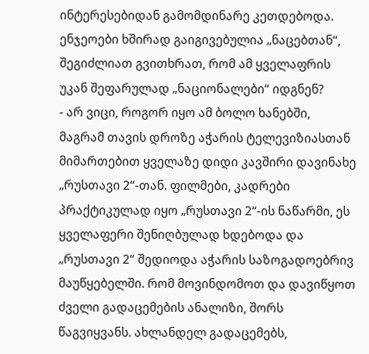ინტერესებიდან გამომდინარე კეთდებოდა.
ენჯეოები ხშირად გაიგივებულია „ნაცებთან“, შეგიძლიათ გვითხრათ, რომ ამ ყველაფრის უკან შეფარულად „ნაციონალები“ იდგნენ?
- არ ვიცი, როგორ იყო ამ ბოლო ხანებში, მაგრამ თავის დროზე აჭარის ტელევიზიასთან მიმართებით ყველაზე დიდი კავშირი დავინახე „რუსთავი 2“-თან. ფილმები, კადრები პრაქტიკულად იყო „რუსთავი 2“-ის ნაწარმი, ეს ყველაფერი შენიღბულად ხდებოდა და „რუსთავი 2“ შედიოდა აჭარის საზოგადოებრივ მაუწყებელში. რომ მოვინდომოთ და დავიწყოთ ძველი გადაცემების ანალიზი, შორს წაგვიყვანს. ახლანდელ გადაცემებს,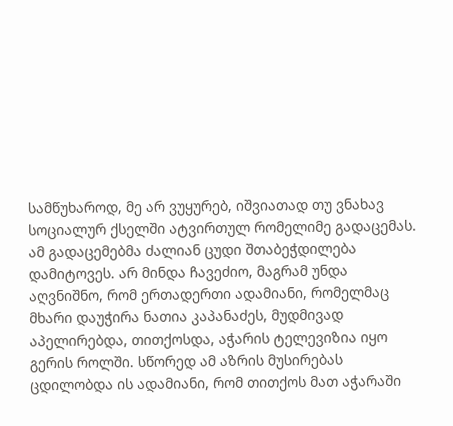სამწუხაროდ, მე არ ვუყურებ, იშვიათად თუ ვნახავ სოციალურ ქსელში ატვირთულ რომელიმე გადაცემას. ამ გადაცემებმა ძალიან ცუდი შთაბეჭდილება დამიტოვეს. არ მინდა ჩავეძიო, მაგრამ უნდა აღვნიშნო, რომ ერთადერთი ადამიანი, რომელმაც მხარი დაუჭირა ნათია კაპანაძეს, მუდმივად აპელირებდა, თითქოსდა, აჭარის ტელევიზია იყო გერის როლში. სწორედ ამ აზრის მუსირებას ცდილობდა ის ადამიანი, რომ თითქოს მათ აჭარაში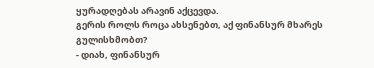ყურადღებას არავინ აქცევდა.
გერის როლს როცა ახსენებთ, აქ ფინანსურ მხარეს გულისხმობთ?
- დიახ, ფინანსურ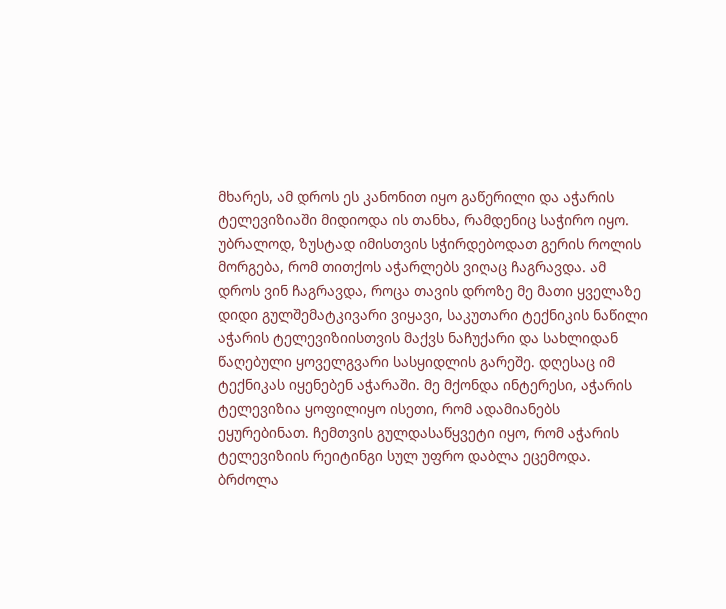მხარეს, ამ დროს ეს კანონით იყო გაწერილი და აჭარის ტელევიზიაში მიდიოდა ის თანხა, რამდენიც საჭირო იყო. უბრალოდ, ზუსტად იმისთვის სჭირდებოდათ გერის როლის მორგება, რომ თითქოს აჭარლებს ვიღაც ჩაგრავდა. ამ დროს ვინ ჩაგრავდა, როცა თავის დროზე მე მათი ყველაზე დიდი გულშემატკივარი ვიყავი, საკუთარი ტექნიკის ნაწილი აჭარის ტელევიზიისთვის მაქვს ნაჩუქარი და სახლიდან წაღებული ყოველგვარი სასყიდლის გარეშე. დღესაც იმ ტექნიკას იყენებენ აჭარაში. მე მქონდა ინტერესი, აჭარის ტელევიზია ყოფილიყო ისეთი, რომ ადამიანებს ეყურებინათ. ჩემთვის გულდასაწყვეტი იყო, რომ აჭარის ტელევიზიის რეიტინგი სულ უფრო დაბლა ეცემოდა.
ბრძოლა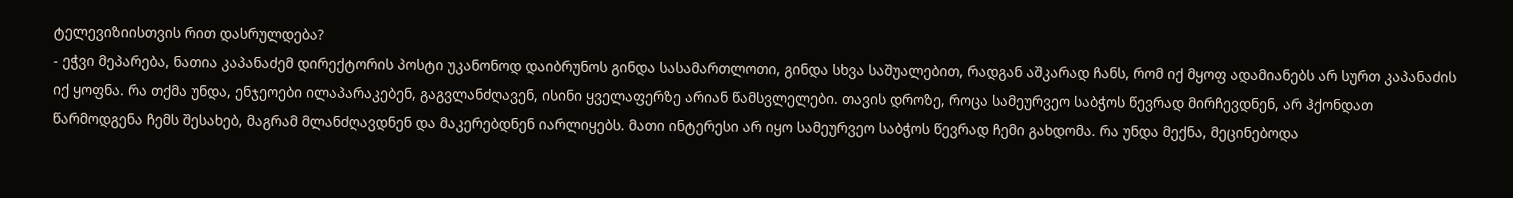ტელევიზიისთვის რით დასრულდება?
- ეჭვი მეპარება, ნათია კაპანაძემ დირექტორის პოსტი უკანონოდ დაიბრუნოს გინდა სასამართლოთი, გინდა სხვა საშუალებით, რადგან აშკარად ჩანს, რომ იქ მყოფ ადამიანებს არ სურთ კაპანაძის იქ ყოფნა. რა თქმა უნდა, ენჯეოები ილაპარაკებენ, გაგვლანძღავენ, ისინი ყველაფერზე არიან წამსვლელები. თავის დროზე, როცა სამეურვეო საბჭოს წევრად მირჩევდნენ, არ ჰქონდათ წარმოდგენა ჩემს შესახებ, მაგრამ მლანძღავდნენ და მაკერებდნენ იარლიყებს. მათი ინტერესი არ იყო სამეურვეო საბჭოს წევრად ჩემი გახდომა. რა უნდა მექნა, მეცინებოდა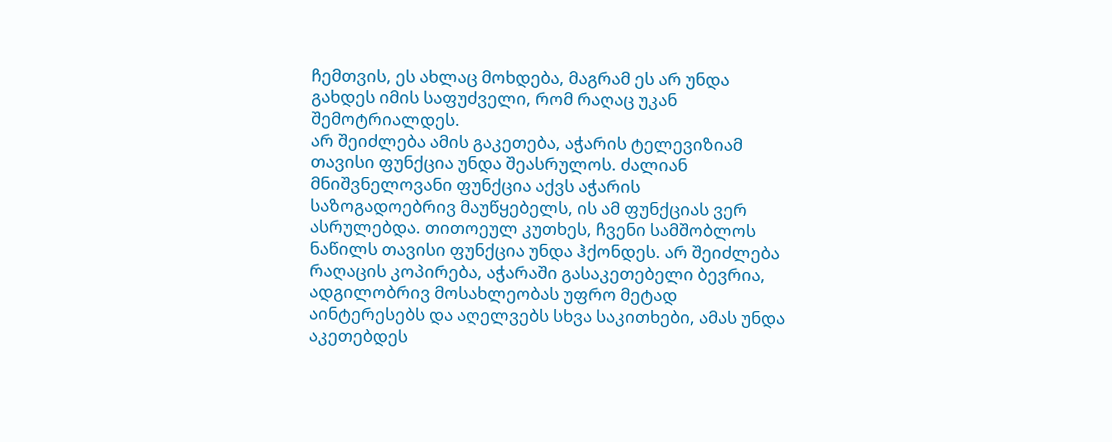ჩემთვის, ეს ახლაც მოხდება, მაგრამ ეს არ უნდა გახდეს იმის საფუძველი, რომ რაღაც უკან შემოტრიალდეს.
არ შეიძლება ამის გაკეთება, აჭარის ტელევიზიამ თავისი ფუნქცია უნდა შეასრულოს. ძალიან მნიშვნელოვანი ფუნქცია აქვს აჭარის საზოგადოებრივ მაუწყებელს, ის ამ ფუნქციას ვერ ასრულებდა. თითოეულ კუთხეს, ჩვენი სამშობლოს ნაწილს თავისი ფუნქცია უნდა ჰქონდეს. არ შეიძლება რაღაცის კოპირება, აჭარაში გასაკეთებელი ბევრია, ადგილობრივ მოსახლეობას უფრო მეტად აინტერესებს და აღელვებს სხვა საკითხები, ამას უნდა აკეთებდეს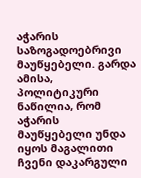აჭარის საზოგადოებრივი მაუწყებელი. გარდა ამისა, პოლიტიკური ნაწილია, რომ აჭარის მაუწყებელი უნდა იყოს მაგალითი ჩვენი დაკარგული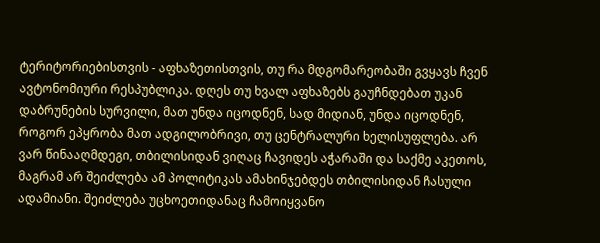ტერიტორიებისთვის - აფხაზეთისთვის, თუ რა მდგომარეობაში გვყავს ჩვენ ავტონომიური რესპუბლიკა. დღეს თუ ხვალ აფხაზებს გაუჩნდებათ უკან დაბრუნების სურვილი, მათ უნდა იცოდნენ, სად მიდიან, უნდა იცოდნენ, როგორ ეპყრობა მათ ადგილობრივი, თუ ცენტრალური ხელისუფლება. არ ვარ წინააღმდეგი, თბილისიდან ვიღაც ჩავიდეს აჭარაში და საქმე აკეთოს, მაგრამ არ შეიძლება ამ პოლიტიკას ამახინჯებდეს თბილისიდან ჩასული ადამიანი. შეიძლება უცხოეთიდანაც ჩამოიყვანო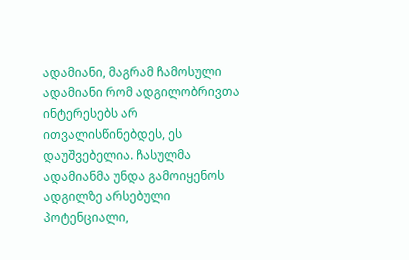ადამიანი, მაგრამ ჩამოსული ადამიანი რომ ადგილობრივთა ინტერესებს არ ითვალისწინებდეს, ეს დაუშვებელია. ჩასულმა ადამიანმა უნდა გამოიყენოს ადგილზე არსებული პოტენციალი,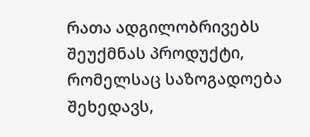რათა ადგილობრივებს შეუქმნას პროდუქტი, რომელსაც საზოგადოება შეხედავს,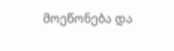მოეწონება და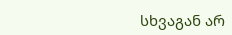სხვაგან არ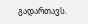გადართავს.